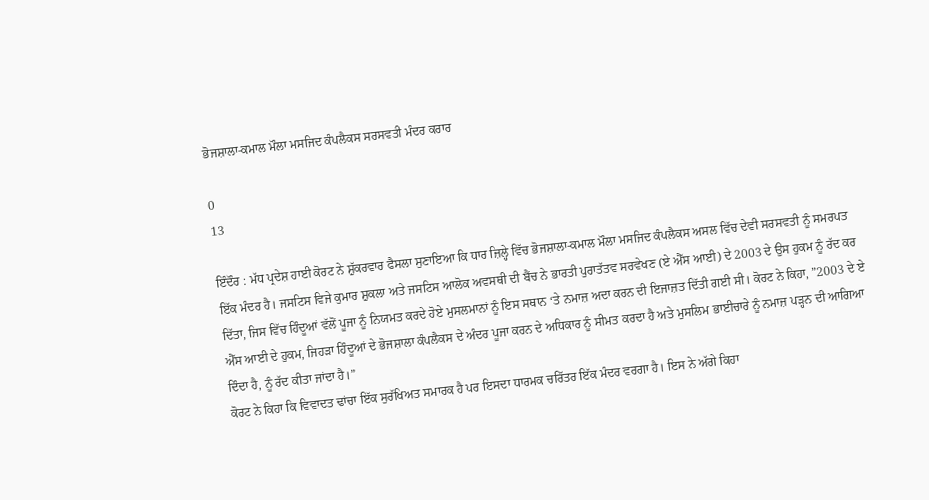ਭੋਜਸ਼ਾਲਾ-ਕਮਾਲ ਮੌਲਾ ਮਸਜਿਦ ਕੰਪਲੈਕਸ ਸਰਸਵਤੀ ਮੰਦਰ ਕਰਾਰ

0
13

ਇੰਦੌਰ : ਮੱਧ ਪ੍ਰਦੇਸ਼ ਹਾਈ ਕੋਰਟ ਨੇ ਸ਼ੁੱਕਰਵਾਰ ਫੈਸਲਾ ਸੁਣਾਇਆ ਕਿ ਧਾਰ ਜ਼ਿਲ੍ਹੇ ਵਿੱਚ ਭੋਜਸ਼ਾਲਾ-ਕਮਾਲ ਮੌਲਾ ਮਸਜਿਦ ਕੰਪਲੈਕਸ ਅਸਲ ਵਿੱਚ ਦੇਵੀ ਸਰਸਵਤੀ ਨੂੰ ਸਮਰਪਤ ਇੱਕ ਮੰਦਰ ਹੈ। ਜਸਟਿਸ ਵਿਜੇ ਕੁਮਾਰ ਸ਼ੁਕਲਾ ਅਤੇ ਜਸਟਿਸ ਆਲੋਕ ਅਵਸਥੀ ਦੀ ਬੈਂਚ ਨੇ ਭਾਰਤੀ ਪੁਰਾਤੱਤਵ ਸਰਵੇਖਣ (ਏ ਐੱਸ ਆਈ) ਦੇ 2003 ਦੇ ਉਸ ਹੁਕਮ ਨੂੰ ਰੱਦ ਕਰ ਦਿੱਤਾ, ਜਿਸ ਵਿੱਚ ਹਿੰਦੂਆਂ ਵੱਲੋਂ ਪੂਜਾ ਨੂੰ ਨਿਯਮਤ ਕਰਦੇ ਹੋਏ ਮੁਸਲਮਾਨਾਂ ਨੂੰ ਇਸ ਸਥਾਨ ‘ਤੇ ਨਮਾਜ਼ ਅਦਾ ਕਰਨ ਦੀ ਇਜਾਜ਼ਤ ਦਿੱਤੀ ਗਈ ਸੀ। ਕੋਰਟ ਨੇ ਕਿਹਾ, ”2003 ਦੇ ਏ ਐੱਸ ਆਈ ਦੇ ਹੁਕਮ, ਜਿਹੜਾ ਹਿੰਦੂਆਂ ਦੇ ਭੋਜਸ਼ਾਲਾ ਕੰਪਲੈਕਸ ਦੇ ਅੰਦਰ ਪੂਜਾ ਕਰਨ ਦੇ ਅਧਿਕਾਰ ਨੂੰ ਸੀਮਤ ਕਰਦਾ ਹੈ ਅਤੇ ਮੁਸਲਿਮ ਭਾਈਚਾਰੇ ਨੂੰ ਨਮਾਜ਼ ਪੜ੍ਹਨ ਦੀ ਆਗਿਆ ਦਿੰਦਾ ਹੈ, ਨੂੰ ਰੱਦ ਕੀਤਾ ਜਾਂਦਾ ਹੈ।”
ਕੋਰਟ ਨੇ ਕਿਹਾ ਕਿ ਵਿਵਾਦਤ ਢਾਂਚਾ ਇੱਕ ਸੁਰੱਖਿਅਤ ਸਮਾਰਕ ਹੈ ਪਰ ਇਸਦਾ ਧਾਰਮਕ ਚਰਿੱਤਰ ਇੱਕ ਮੰਦਰ ਵਰਗਾ ਹੈ। ਇਸ ਨੇ ਅੱਗੇ ਕਿਹਾ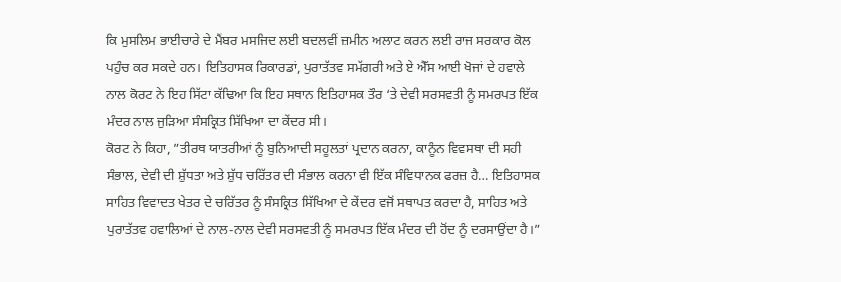ਕਿ ਮੁਸਲਿਮ ਭਾਈਚਾਰੇ ਦੇ ਮੈਂਬਰ ਮਸਜਿਦ ਲਈ ਬਦਲਵੀਂ ਜ਼ਮੀਨ ਅਲਾਟ ਕਰਨ ਲਈ ਰਾਜ ਸਰਕਾਰ ਕੋਲ ਪਹੁੰਚ ਕਰ ਸਕਦੇ ਹਨ। ਇਤਿਹਾਸਕ ਰਿਕਾਰਡਾਂ, ਪੁਰਾਤੱਤਵ ਸਮੱਗਰੀ ਅਤੇ ਏ ਐੱਸ ਆਈ ਖੋਜਾਂ ਦੇ ਹਵਾਲੇ ਨਾਲ ਕੋਰਟ ਨੇ ਇਹ ਸਿੱਟਾ ਕੱਢਿਆ ਕਿ ਇਹ ਸਥਾਨ ਇਤਿਹਾਸਕ ਤੌਰ ‘ਤੇ ਦੇਵੀ ਸਰਸਵਤੀ ਨੂੰ ਸਮਰਪਤ ਇੱਕ ਮੰਦਰ ਨਾਲ ਜੁੜਿਆ ਸੰਸਕ੍ਰਿਤ ਸਿੱਖਿਆ ਦਾ ਕੇਂਦਰ ਸੀ।
ਕੋਰਟ ਨੇ ਕਿਹਾ, ”ਤੀਰਥ ਯਾਤਰੀਆਂ ਨੂੰ ਬੁਨਿਆਦੀ ਸਹੂਲਤਾਂ ਪ੍ਰਦਾਨ ਕਰਨਾ, ਕਾਨੂੰਨ ਵਿਵਸਥਾ ਦੀ ਸਹੀ ਸੰਭਾਲ, ਦੇਵੀ ਦੀ ਸ਼ੁੱਧਤਾ ਅਤੇ ਸ਼ੁੱਧ ਚਰਿੱਤਰ ਦੀ ਸੰਭਾਲ ਕਰਨਾ ਵੀ ਇੱਕ ਸੰਵਿਧਾਨਕ ਫਰਜ਼ ਹੈ… ਇਤਿਹਾਸਕ ਸਾਹਿਤ ਵਿਵਾਦਤ ਖੇਤਰ ਦੇ ਚਰਿੱਤਰ ਨੂੰ ਸੰਸਕ੍ਰਿਤ ਸਿੱਖਿਆ ਦੇ ਕੇਂਦਰ ਵਜੋਂ ਸਥਾਪਤ ਕਰਦਾ ਹੈ, ਸਾਹਿਤ ਅਤੇ ਪੁਰਾਤੱਤਵ ਹਵਾਲਿਆਂ ਦੇ ਨਾਲ-ਨਾਲ ਦੇਵੀ ਸਰਸਵਤੀ ਨੂੰ ਸਮਰਪਤ ਇੱਕ ਮੰਦਰ ਦੀ ਹੋਂਦ ਨੂੰ ਦਰਸਾਉਂਦਾ ਹੈ।”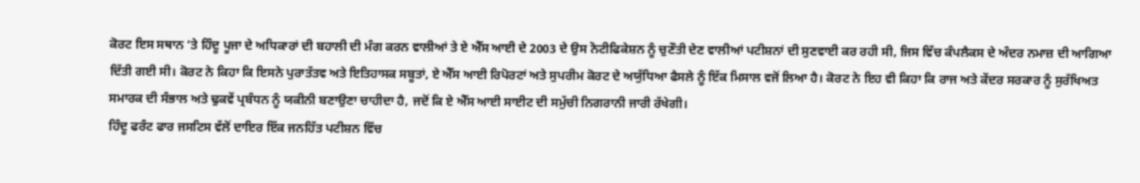ਕੋਰਟ ਇਸ ਸਥਾਨ ‘ਤੇ ਹਿੰਦੂ ਪੂਜਾ ਦੇ ਅਧਿਕਾਰਾਂ ਦੀ ਬਹਾਲੀ ਦੀ ਮੰਗ ਕਰਨ ਵਾਲੀਆਂ ਤੇ ਏ ਐੱਸ ਆਈ ਦੇ 2003 ਦੇ ਉਸ ਨੋਟੀਫਿਕੇਸ਼ਨ ਨੂੰ ਚੁਣੌਤੀ ਦੇਣ ਵਾਲੀਆਂ ਪਟੀਸ਼ਨਾਂ ਦੀ ਸੁਣਵਾਈ ਕਰ ਰਹੀ ਸੀ, ਜਿਸ ਵਿੱਚ ਕੰਪਲੈਕਸ ਦੇ ਅੰਦਰ ਨਮਾਜ਼ ਦੀ ਆਗਿਆ ਦਿੱਤੀ ਗਈ ਸੀ। ਕੋਰਟ ਨੇ ਕਿਹਾ ਕਿ ਇਸਨੇ ਪੁਰਾਤੱਤਵ ਅਤੇ ਇਤਿਹਾਸਕ ਸਬੂਤਾਂ, ਏ ਐੱਸ ਆਈ ਰਿਪੋਰਟਾਂ ਅਤੇ ਸੁਪਰੀਮ ਕੋਰਟ ਦੇ ਅਯੁੱਧਿਆ ਫੈਸਲੇ ਨੂੰ ਇੱਕ ਮਿਸਾਲ ਵਜੋਂ ਲਿਆ ਹੈ। ਕੋਰਟ ਨੇ ਇਹ ਵੀ ਕਿਹਾ ਕਿ ਰਾਜ ਅਤੇ ਕੇਂਦਰ ਸਰਕਾਰ ਨੂੰ ਸੁਰੱਖਿਅਤ ਸਮਾਰਕ ਦੀ ਸੰਭਾਲ ਅਤੇ ਢੁਕਵੇਂ ਪ੍ਰਬੰਧਨ ਨੂੰ ਯਕੀਨੀ ਬਣਾਉਣਾ ਚਾਹੀਦਾ ਹੈ, ਜਦੋਂ ਕਿ ਏ ਐੱਸ ਆਈ ਸਾਈਟ ਦੀ ਸਮੁੱਚੀ ਨਿਗਰਾਨੀ ਜਾਰੀ ਰੱਖੇਗੀ।
ਹਿੰਦੂ ਫਰੰਟ ਫਾਰ ਜਸਟਿਸ ਵੱਲੋਂ ਦਾਇਰ ਇੱਕ ਜਨਹਿੱਤ ਪਟੀਸ਼ਨ ਵਿੱਚ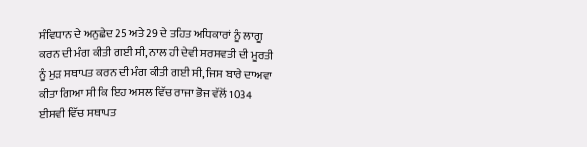ਸੰਵਿਧਾਨ ਦੇ ਅਨੁਛੇਦ 25 ਅਤੇ 29 ਦੇ ਤਹਿਤ ਅਧਿਕਾਰਾਂ ਨੂੰ ਲਾਗੂ ਕਰਨ ਦੀ ਮੰਗ ਕੀਤੀ ਗਈ ਸੀ, ਨਾਲ ਹੀ ਦੇਵੀ ਸਰਸਵਤੀ ਦੀ ਮੂਰਤੀ ਨੂੰ ਮੁੜ ਸਥਾਪਤ ਕਰਨ ਦੀ ਮੰਗ ਕੀਤੀ ਗਈ ਸੀ, ਜਿਸ ਬਾਰੇ ਦਾਅਵਾ ਕੀਤਾ ਗਿਆ ਸੀ ਕਿ ਇਹ ਅਸਲ ਵਿੱਚ ਰਾਜਾ ਭੋਜ ਵੱਲੋਂ 1034 ਈਸਵੀ ਵਿੱਚ ਸਥਾਪਤ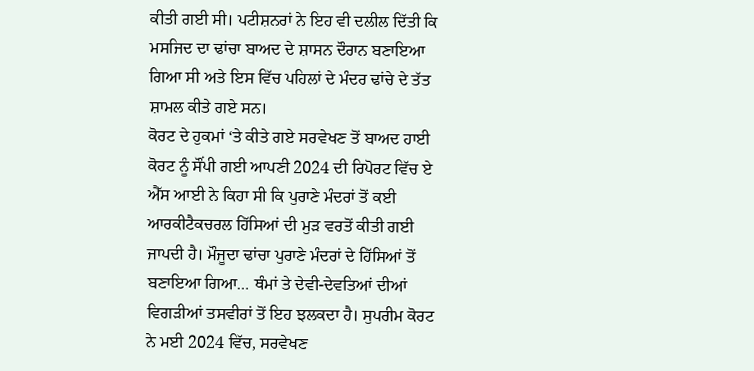ਕੀਤੀ ਗਈ ਸੀ। ਪਟੀਸ਼ਨਰਾਂ ਨੇ ਇਹ ਵੀ ਦਲੀਲ ਦਿੱਤੀ ਕਿ ਮਸਜਿਦ ਦਾ ਢਾਂਚਾ ਬਾਅਦ ਦੇ ਸ਼ਾਸਨ ਦੌਰਾਨ ਬਣਾਇਆ ਗਿਆ ਸੀ ਅਤੇ ਇਸ ਵਿੱਚ ਪਹਿਲਾਂ ਦੇ ਮੰਦਰ ਢਾਂਚੇ ਦੇ ਤੱਤ ਸ਼ਾਮਲ ਕੀਤੇ ਗਏ ਸਨ।
ਕੋਰਟ ਦੇ ਹੁਕਮਾਂ ‘ਤੇ ਕੀਤੇ ਗਏ ਸਰਵੇਖਣ ਤੋਂ ਬਾਅਦ ਹਾਈ ਕੋਰਟ ਨੂੰ ਸੌਂਪੀ ਗਈ ਆਪਣੀ 2024 ਦੀ ਰਿਪੋਰਟ ਵਿੱਚ ਏ ਐੱਸ ਆਈ ਨੇ ਕਿਹਾ ਸੀ ਕਿ ਪੁਰਾਣੇ ਮੰਦਰਾਂ ਤੋਂ ਕਈ ਆਰਕੀਟੈਕਚਰਲ ਹਿੱਸਿਆਂ ਦੀ ਮੁੜ ਵਰਤੋਂ ਕੀਤੀ ਗਈ ਜਾਪਦੀ ਹੈ। ਮੌਜੂਦਾ ਢਾਂਚਾ ਪੁਰਾਣੇ ਮੰਦਰਾਂ ਦੇ ਹਿੱਸਿਆਂ ਤੋਂ ਬਣਾਇਆ ਗਿਆ… ਥੰਮਾਂ ਤੇ ਦੇਵੀ-ਦੇਵਤਿਆਂ ਦੀਆਂ ਵਿਗੜੀਆਂ ਤਸਵੀਰਾਂ ਤੋਂ ਇਹ ਝਲਕਦਾ ਹੈ। ਸੁਪਰੀਮ ਕੋਰਟ ਨੇ ਮਈ 2024 ਵਿੱਚ, ਸਰਵੇਖਣ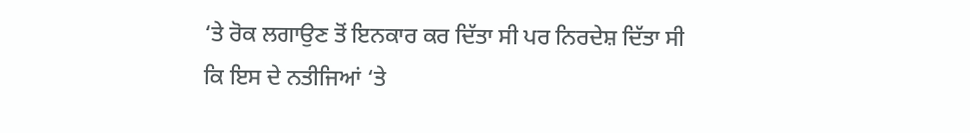‘ਤੇ ਰੋਕ ਲਗਾਉਣ ਤੋਂ ਇਨਕਾਰ ਕਰ ਦਿੱਤਾ ਸੀ ਪਰ ਨਿਰਦੇਸ਼ ਦਿੱਤਾ ਸੀ ਕਿ ਇਸ ਦੇ ਨਤੀਜਿਆਂ ‘ਤੇ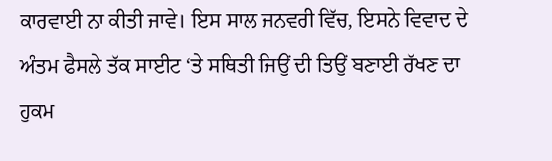ਕਾਰਵਾਈ ਨਾ ਕੀਤੀ ਜਾਵੇ। ਇਸ ਸਾਲ ਜਨਵਰੀ ਵਿੱਚ, ਇਸਨੇ ਵਿਵਾਦ ਦੇ ਅੰਤਮ ਫੈਸਲੇ ਤੱਕ ਸਾਈਟ ‘ਤੇ ਸਥਿਤੀ ਜਿਉਂ ਦੀ ਤਿਉਂ ਬਣਾਈ ਰੱਖਣ ਦਾ ਹੁਕਮ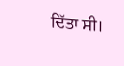ਦਿੱਤਾ ਸੀ।